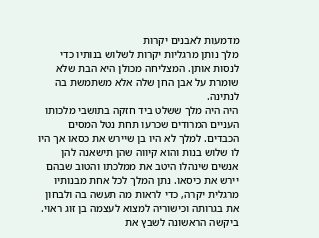מדמעות לאבנים יקרות
מלך נותן מרגליות יקרות לשלוש בנותיו כדי לנסות אותן. המצליחה מכולן היא הבת שלא שומרת על אבן החן שלה אלא משתמשת בה לנתינה.
היה היה מלך ששלט ביד חזקה בתושבי מלכותו העניים המרודים שכרעו תחת נטל המסים הכבדים. למלך לא היו בן שיירש את כסאו אך היו לו שלוש בנות והוא קיווה שהן תישאנה להן אנשים שינהלו היטב את ממלכתו והטוב שבהם יירש את כיסאו. נתן המלך לכל אחת מבנותיו מרגלית יקרה, כדי לראות מה תעשה בה ולבחון את בגרותה וכישוריה למצוא לעצמה בן זוג ראוי.
ביקשה הראשונה לשבץ את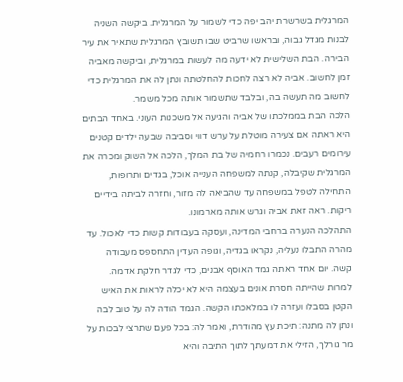המרגלית בשרשרת יהב יפה כדי לשמור על המרגלית. ביקשה השניה לבנות מגדל גבוה, ובראשו שרביט שבו תשובץ המרגלית שתאיר את עיר הבירה. הבת השלישית לא ידעה מה לעשות במרגלית, וביקשה מאביה זמן לחשוב. אביה לא רצה לחכות להחלטתה ונתן לה את המרגלית כדי לחשוב מה תעשה בה, ובלבד שתשמור אותה מכל משמר.
הלכה הבת בממלכתו של אביה והגיעה אל משכנות העוני. באחד הבתים היא ראתה אם צעירה מוטלת על ערש דווי וסביבה שבעה ילדים קטנים עירומים רעבים. נכמרו רחמיה של בת המלך, הלכה אל השוק ומכרה את המרגלית שקיבלה, קנתה למשפחה הענייה אוכל, בגדים ותרופות, התחילה לטפל במשפחה עד שהביאה לה מזור, וחזרה לביתה בידיים ריקות. ראה זאת אביה וגרש אותה מארמונו.
התהלכה הנערה ברחבי המדינה, ועסקה בעבודות קשות כדי לאכול. עד מהרה התבלו נעליה, נקראו בגדיה, וגופה העדין התחספס מעבודה קשה. יום אחד ראתה גמד האוסף אבנים, כדי לגדר חלקת אדמה. למרות שהייתה חסרת אונים בעצמה היא לא יכלה לראות את האיש הקטן בסבלו ועזרה לו במלאכתו הקשה. הגמד הודה לה על טוב לבה ונתן לה מתנה: תיכת עץ מהודרת, ואמר לה: בכל פעם שתרצי לבכות על מר גורלך, הזילי את דמעתך לתוך התיבה והיא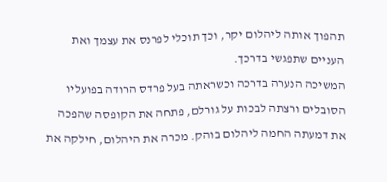תהפוך אותה ליהלום יקר, וכך תוכלי לפרנס את עצמך ואת העניים שתפגשי בדרכך.
המשיכה הנערה בדרכה וכשראתה בעל פרדס הרודה בפועליו הסובלים ורצתה לבכות על גורלם, פתחה את הקופסה שהפכה את דמעתה החמה ליהלום בוהק. מכרה את היהלום, חילקה את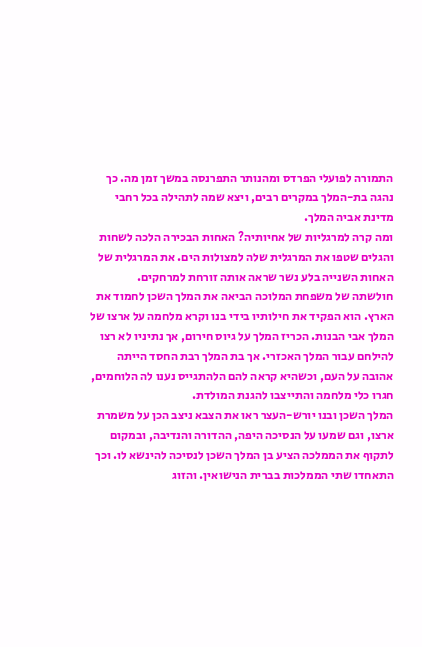התמורה לפועלי הפרדס ומהנותר התפרנסה במשך זמן מה. כך נהגה בת-המלך במקרים רבים, ויצא שמה לתהילה בכל רחבי מדינת אביה המלך.
ומה קרה למרגליות של אחיותיה? האחות הבכירה הלכה לשחות והגלים שטפו את המרגלית שלה למצולות הים. את המרגלית של האחות השנייה בלע נשר שראה אותה זורחת למרחקים.
חולשתה של משפחת המלוכה הביאה את המלך השכן לחמוד את הארץ. הוא הפקיד את חילותיו בידי בנו וקרא מלחמה על ארצו של המלך אבי הבנות. הכריז המלך על גיוס חירום, אך נתיניו לא רצו להילחם עבור המלך האכזרי. אך בת המלך רבת החסד הייתה אהובה על העם, וכשהיא קראה להם הלהתגייס נענו לה הלוחמים, חגרו כלי מלחמה והתייצבו להגנת המולדת.
המלך השכן ובנו יורש-העצר ראו את הצבא ניצב הכן על משמרת ארצו, וגם שמעו על הנסיכה היפה, ההדורה והנדיבה, ובמקום לתקוף את הממלכה הציע בן המלך השכן לנסיכה להינשא לו. וכך התאחדו שתי הממלכות בברית הנישואין. והזוג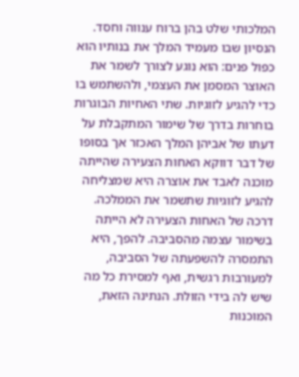המלכותי שלט בהן ברוח ענווה וחסד.
הנסיון שבו מעמיד המלך את בנותיו הוא כפול פנים: הוא נוגע לצורך לשמר את האוצר המסמן את העצמי, ולהשתמש בו כדי להגיע לזוגיות. שתי האחיות הבוגרות בוחרות בדרך של שימור המתקבלת על דעתו של אביהן המלך האכזר אך בסופו של דבר דווקא האחות הצעירה שהייתה מוכנה לאבד את אוצרה היא שמצליחה להגיע לזוגיות שתשמר את הממלכה.
דרכה של האחות הצעירה לא הייתה בשימור עצמה מהסביבה. להפך, היא התמסרה להשפעתה של הסביבה, למעורבות רגשית, ואף למסירת כל מה שיש לה בידי הזולת. הנתינה הזאת, המוכנות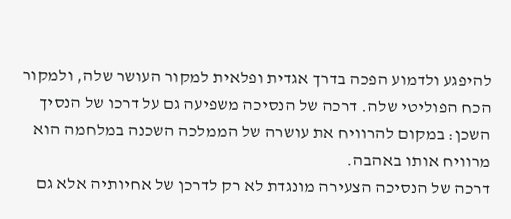להיפגע ולדמוע הפכה בדרך אגדית ופלאית למקור העושר שלה, ולמקור הכח הפוליטי שלה. דרכה של הנסיכה משפיעה גם על דרכו של הנסיך השכן: במקום להרוויח את עושרה של הממלכה השכנה במלחמה הוא מרוויח אותו באהבה.
דרכה של הנסיכה הצעירה מונגדת לא רק לדרכן של אחיותיה אלא גם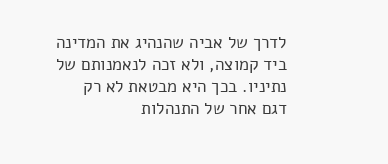לדרך של אביה שהנהיג את המדינה ביד קמוצה, ולא זכה לנאמנותם של נתיניו. בכך היא מבטאת לא רק דגם אחר של התנהלות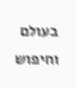בעולם וחיפוש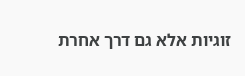זוגיות אלא גם דרך אחרת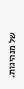של מנהיגות.